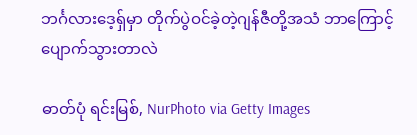ဘင်္ဂလားဒေ့ရှ်မှာ တိုက်ပွဲဝင်ခဲ့တဲ့ဂျန်ဇီတို့အသံ ဘာကြောင့်ပျောက်သွားတာလဲ

ဓာတ်ပုံ ရင်းမြစ်, NurPhoto via Getty Images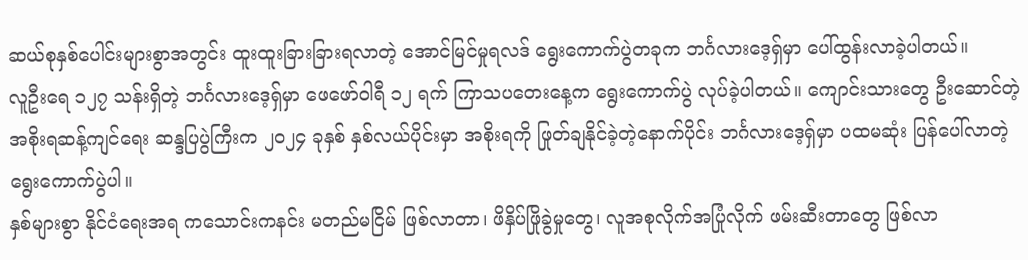ဆယ်စုနှစ်ပေါင်းများစွာအတွင်း ထူးထူးခြားခြားရလာတဲ့ အောင်မြင်မှုရလဒ် ရွေးကောက်ပွဲတခုက ဘင်္ဂလားဒေ့ရှ်မှာ ပေါ်ထွန်းလာခဲ့ပါတယ်။
လူဦးရေ ၁၂၇ သန်းရှိတဲ့ ဘင်္ဂလားဒေ့ရှ်မှာ ဖေဖော်ဝါရီ ၁၂ ရက် ကြာသပတေးနေ့က ရွေးကောက်ပွဲ လုပ်ခဲ့ပါတယ်။ ကျောင်းသားတွေ ဦးဆောင်တဲ့အစိုးရဆန့်ကျင်ရေး ဆန္ဒပြပွဲကြီးက ၂၀၂၄ ခုနှစ် နှစ်လယ်ပိုင်းမှာ အစိုးရကို ဖြုတ်ချနိုင်ခဲ့တဲ့နောက်ပိုင်း ဘင်္ဂလားဒေ့ရှ်မှာ ပထမဆုံး ပြန်ပေါ်လာတဲ့ရွေးကောက်ပွဲပါ။
နှစ်များစွာ နိုင်ငံရေးအရ ကသောင်းကနင်း မတည်မငြိမ် ဖြစ်လာတာ၊ ဖိနှိပ်ဖြိုခွဲမှုတွေ၊ လူအစုလိုက်အပြုံလိုက် ဖမ်းဆီးတာတွေ ဖြစ်လာ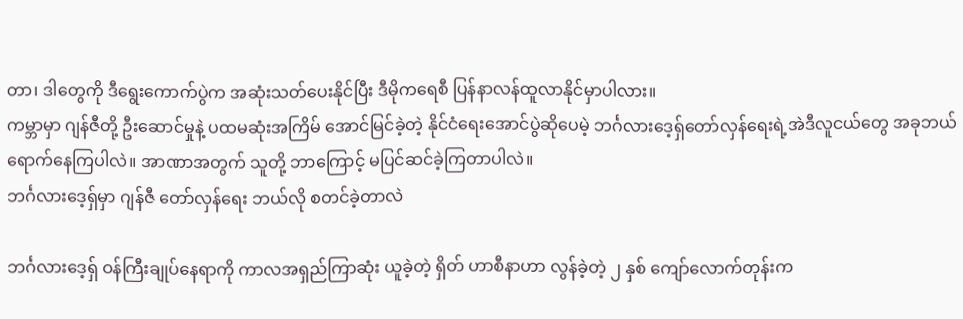တာ၊ ဒါတွေကို ဒီရွေးကောက်ပွဲက အဆုံးသတ်ပေးနိုင်ပြီး ဒီမိုကရေစီ ပြန်နာလန်ထူလာနိုင်မှာပါလား။
ကမ္ဘာမှာ ဂျန်ဇီတို့ ဦးဆောင်မှုနဲ့ ပထမဆုံးအကြိမ် အောင်မြင်ခဲ့တဲ့ နိုင်ငံရေးအောင်ပွဲဆိုပေမဲ့ ဘင်္ဂလားဒေ့ရှ်တော်လှန်ရေးရဲ့အဲဒီလူငယ်တွေ အခုဘယ်ရောက်နေကြပါလဲ။ အာဏာအတွက် သူတို့ ဘာကြောင့် မပြင်ဆင်ခဲ့ကြတာပါလဲ။
ဘင်္ဂလားဒေ့ရှ်မှာ ဂျန်ဇီ တော်လှန်ရေး ဘယ်လို စတင်ခဲ့တာလဲ

ဘင်္ဂလားဒေ့ရှ် ဝန်ကြီးချုပ်နေရာကို ကာလအရှည်ကြာဆုံး ယူခဲ့တဲ့ ရှိတ် ဟာစီနာဟာ လွန်ခဲ့တဲ့ ၂ နှစ် ကျော်လောက်တုန်းက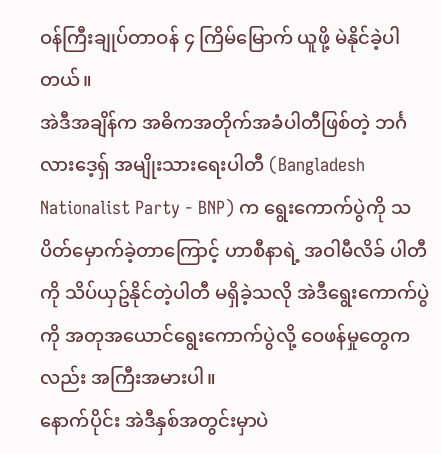ဝန်ကြီးချုပ်တာဝန် ၄ ကြိမ်မြောက် ယူဖို့ မဲနိုင်ခဲ့ပါတယ်။
အဲဒီအချိန်က အဓိကအတိုက်အခံပါတီဖြစ်တဲ့ ဘင်္ဂလားဒေ့ရှ် အမျိုးသားရေးပါတီ (Bangladesh Nationalist Party - BNP) က ရွေးကောက်ပွဲကို သပိတ်မှောက်ခဲ့တာကြောင့် ဟာစီနာရဲ့ အဝါမီလိခ် ပါတီကို သိပ်ယှဥ်နိုင်တဲ့ပါတီ မရှိခဲ့သလို အဲဒီရွေးကောက်ပွဲကို အတုအယောင်ရွေးကောက်ပွဲလို့ ဝေဖန်မှုတွေကလည်း အကြီးအမားပါ။
နောက်ပိုင်း အဲဒီနှစ်အတွင်းမှာပဲ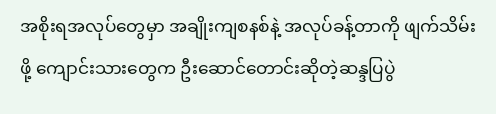အစိုးရအလုပ်တွေမှာ အချိုးကျစနစ်နဲ့ အလုပ်ခန့်တာကို ဖျက်သိမ်းဖို့ ကျောင်းသားတွေက ဦးဆောင်တောင်းဆိုတဲ့ဆန္ဒပြပွဲ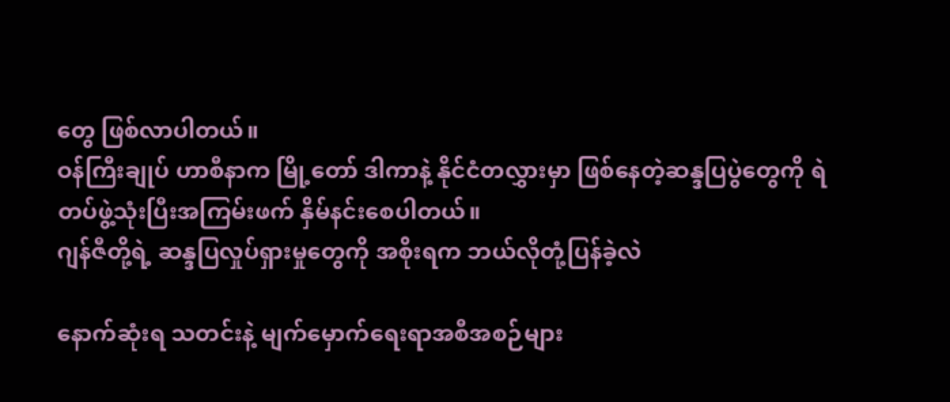တွေ ဖြစ်လာပါတယ်။
ဝန်ကြီးချုပ် ဟာစီနာက မြို့တော် ဒါကာနဲ့ နိုင်ငံတလွှားမှာ ဖြစ်နေတဲ့ဆန္ဒပြပွဲတွေကို ရဲတပ်ဖွဲ့သုံးပြီးအကြမ်းဖက် နှိမ်နင်းစေပါတယ်။
ဂျန်ဇီတို့ရဲ့ ဆန္ဒပြလှုပ်ရှားမှုတွေကို အစိုးရက ဘယ်လိုတုံ့ပြန်ခဲ့လဲ

နောက်ဆုံးရ သတင်းနဲ့ မျက်မှောက်ရေးရာအစီအစဉ်များ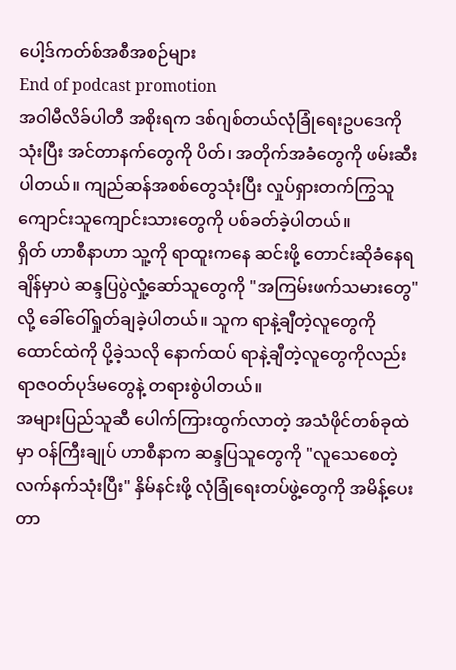ပေါ့ဒ်ကတ်စ်အစီအစဉ်များ
End of podcast promotion
အဝါမီလိခ်ပါတီ အစိုးရက ဒစ်ဂျစ်တယ်လုံခြုံရေးဥပဒေကို သုံးပြီး အင်တာနက်တွေကို ပိတ်၊ အတိုက်အခံတွေကို ဖမ်းဆီးပါတယ်။ ကျည်ဆန်အစစ်တွေသုံးပြီး လှုပ်ရှားတက်ကြွသူ ကျောင်းသူကျောင်းသားတွေကို ပစ်ခတ်ခဲ့ပါတယ်။
ရှိတ် ဟာစီနာဟာ သူ့ကို ရာထူးကနေ ဆင်းဖို့ တောင်းဆိုခံနေရချိန်မှာပဲ ဆန္ဒပြပွဲလှုံ့ဆော်သူတွေကို "အကြမ်းဖက်သမားတွေ" လို့ ခေါ်ဝေါ်ရှုတ်ချခဲ့ပါတယ်။ သူက ရာနဲ့ချီတဲ့လူတွေကို ထောင်ထဲကို ပို့ခဲ့သလို နောက်ထပ် ရာနဲ့ချီတဲ့လူတွေကိုလည်း ရာဇဝတ်ပုဒ်မတွေနဲ့ တရားစွဲပါတယ်။
အများပြည်သူဆီ ပေါက်ကြားထွက်လာတဲ့ အသံဖိုင်တစ်ခုထဲမှာ ဝန်ကြီးချုပ် ဟာစီနာက ဆန္ဒပြသူတွေကို "လူသေစေတဲ့လက်နက်သုံးပြီး" နှိမ်နင်းဖို့ လုံခြုံရေးတပ်ဖွဲ့တွေကို အမိန့်ပေးတာ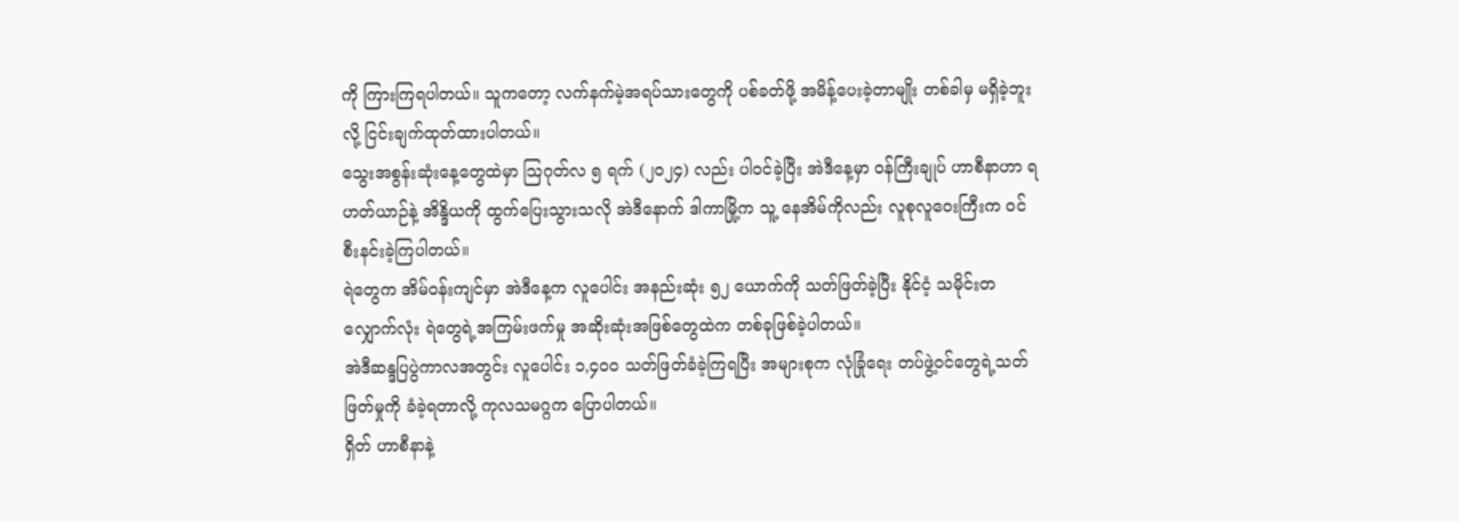ကို ကြားကြရပါတယ်။ သူကတော့ လက်နက်မဲ့အရပ်သားတွေကို ပစ်ခတ်ဖို့ အမိန့်ပေးခဲ့တာမျိုး တစ်ခါမှ မရှိခဲ့ဘူးလို့ ငြင်းချက်ထုတ်ထားပါတယ်။
သွေးအစွန်းဆုံးနေ့တွေထဲမှာ သြဂုတ်လ ၅ ရက် (၂၀၂၄) လည်း ပါဝင်ခဲ့ပြီး အဲဒီနေ့မှာ ဝန်ကြီးချုပ် ဟာစီနာဟာ ရဟတ်ယာဉ်နဲ့ အိန္ဒိယကို ထွက်ပြေးသွားသလို အဲဒီနောက် ဒါကာမြို့က သူ့ နေအိမ်ကိုလည်း လူစုလူဝေးကြီးက ဝင်စီးနင်းခဲ့ကြပါတယ်။
ရဲတွေက အိမ်ဝန်းကျင်မှာ အဲဒီနေ့က လူပေါင်း အနည်းဆုံး ၅၂ ယောက်ကို သတ်ဖြတ်ခဲ့ပြီး နိုင်ငံ့ သမိုင်းတလျှောက်လုံး ရဲတွေရဲ့အကြမ်းဖက်မှု အဆိုးဆုံးအဖြစ်တွေထဲက တစ်ခုဖြစ်ခဲ့ပါတယ်။
အဲဒီဆန္ဒပြပွဲကာလအတွင်း လူပေါင်း ၁,၄၀၀ သတ်ဖြတ်ခံခဲ့ကြရပြီး အများစုက လုံခြုံရေး တပ်ဖွဲ့ဝင်တွေရဲ့သတ်ဖြတ်မှုကို ခံခဲ့ရတာလို့ ကုလသမဂ္ဂက ပြောပါတယ်။
ရှိတ် ဟာစီနာနဲ့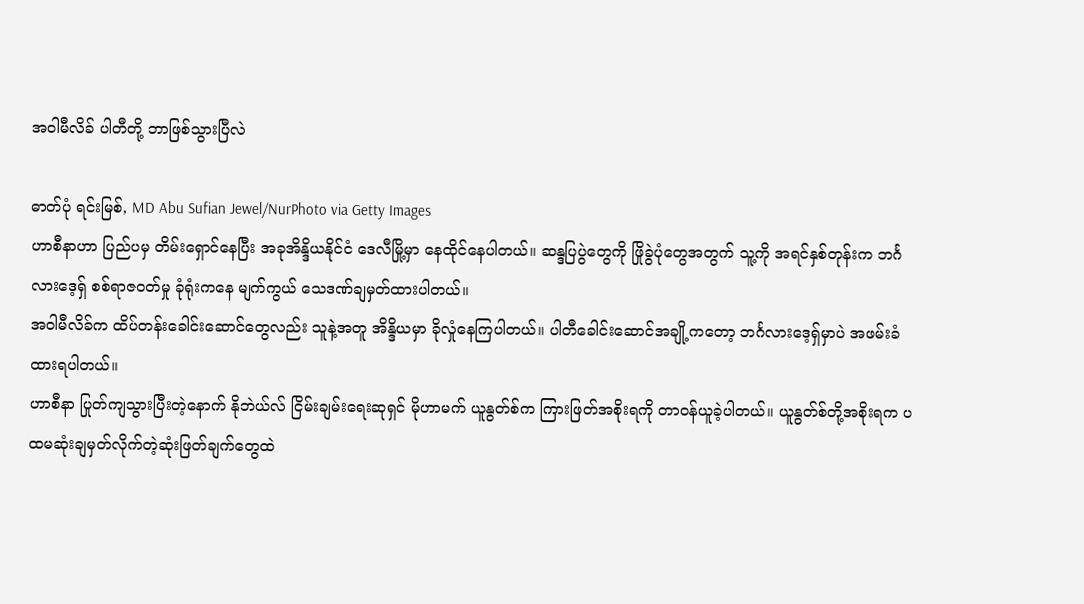အဝါမီလိခ် ပါတီတို့ ဘာဖြစ်သွားပြီလဲ

ဓာတ်ပုံ ရင်းမြစ်, MD Abu Sufian Jewel/NurPhoto via Getty Images
ဟာစီနာဟာ ပြည်ပမှ တိမ်းရှောင်နေပြီး အခုအိန္ဒိယနိုင်ငံ ဒေလီမြို့မှာ နေထိုင်နေပါတယ်။ ဆန္ဒပြပွဲတွေကို ဖြိုခွဲပုံတွေအတွက် သူ့ကို အရင်နှစ်တုန်းက ဘင်္ဂလားဒေ့ရှ် စစ်ရာဇဝတ်မှု ခုံရုံးကနေ မျက်ကွယ် သေဒဏ်ချမှတ်ထားပါတယ်။
အဝါမီလိခ်က ထိပ်တန်းခေါင်းဆောင်တွေလည်း သူနဲ့အတူ အိန္ဒိယမှာ ခိုလှုံနေကြပါတယ်။ ပါတီခေါင်းဆောင်အချို့ကတော့ ဘင်္ဂလားဒေ့ရှ်မှာပဲ အဖမ်းခံထားရပါတယ်။
ဟာစီနာ ပြုတ်ကျသွားပြီးတဲ့နောက် နိုဘဲယ်လ် ငြိမ်းချမ်းရေးဆုရှင် မိုဟာမက် ယူနွတ်စ်က ကြားဖြတ်အစိုးရကို တာဝန်ယူခဲ့ပါတယ်။ ယူနွတ်စ်တို့အစိုးရက ပထမဆုံးချမှတ်လိုက်တဲ့ဆုံးဖြတ်ချက်တွေထဲ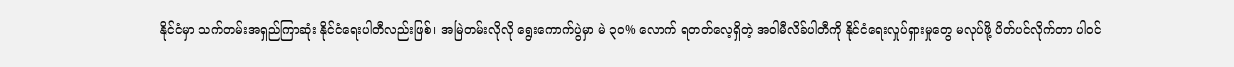နိုင်ငံမှာ သက်တမ်းအရှည်ကြာဆုံး နိုင်ငံရေးပါတီလည်းဖြစ်၊ အမြဲတမ်းလိုလို ရွေးကောက်ပွဲမှာ မဲ ၃၀% လောက် ရတတ်လေ့ရှိတဲ့ အဝါမီလိခ်ပါတီကို နိုင်ငံရေးလှုပ်ရှားမှုတွေ မလုပ်ဖို့ ပိတ်ပင်လိုက်တာ ပါဝင်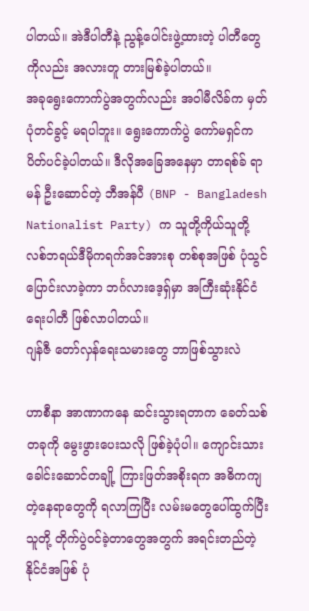ပါတယ်။ အဲဒီပါတီနဲ့ ညွန့်ပေါင်းဖွဲ့ထားတဲ့ ပါတီတွေကိုလည်း အလားတူ တားမြစ်ခဲ့ပါတယ်။
အခုရွေးကောက်ပွဲအတွက်လည်း အဝါမီလိခ်က မှတ်ပုံတင်ခွင့် မရပါဘူး။ ရွေးကောက်ပွဲ ကော်မရှင်က ပိတ်ပင်ခဲ့ပါတယ်။ ဒီလိုအခြေအနေမှာ တာရစ်ခ် ရာမန် ဦးဆောင်တဲ့ ဘီအန်ပီ (BNP - Bangladesh Nationalist Party) က သူတို့ကိုယ်သူတို့ လစ်ဘရယ်ဒီမိုကရက်အင်အားစု တစ်စုအဖြစ် ပုံသွင်ပြောင်းလာခဲ့ကာ ဘင်္ဂလားဒေ့ရှ်မှာ အကြီးဆုံးနိုင်ငံရေးပါတီ ဖြစ်လာပါတယ်။
ဂျန်ဇီ တော်လှန်ရေးသမားတွေ ဘာဖြစ်သွားလဲ

ဟာစီနာ အာဏာကနေ ဆင်းသွားရတာက ခေတ်သစ်တခုကို မွေးဖွားပေးသလို ဖြစ်ခဲ့ပုံပါ။ ကျောင်းသားခေါင်းဆောင်တချို့ ကြားဖြတ်အစိုးရက အဓိကကျတဲ့နေရာတွေကို ရလာကြပြီး လမ်းမတွေပေါ်ထွက်ပြီး သူတို့ တိုက်ပွဲဝင်ခဲ့တာတွေအတွက် အရင်းတည်တဲ့နိုင်ငံအဖြစ် ပုံ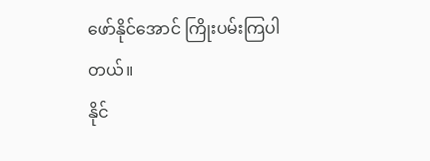ဖော်နိုင်အောင် ကြိုးပမ်းကြပါတယ်။
နိုင်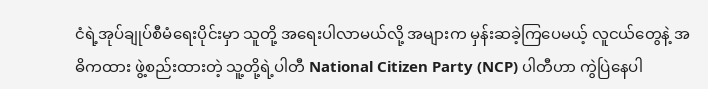ငံရဲ့အုပ်ချုပ်စီမံရေးပိုင်းမှာ သူတို့ အရေးပါလာမယ်လို့ အများက မှန်းဆခဲ့ကြပေမယ့် လူငယ်တွေနဲ့ အဓိကထား ဖွဲ့စည်းထားတဲ့ သူ့တို့ရဲ့ပါတီ National Citizen Party (NCP) ပါတီဟာ ကွဲပြဲနေပါ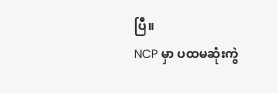ပြီ။
NCP မှာ ပထမဆုံးကွဲ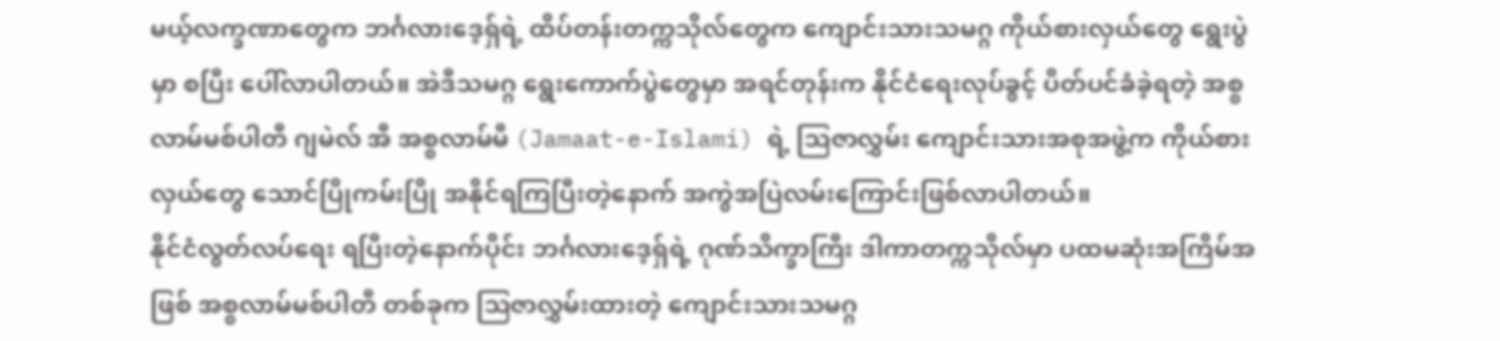မယ့်လက္ခဏာတွေက ဘင်္ဂလားဒေ့ရှ်ရဲ့ ထိပ်တန်းတက္ကသိုလ်တွေက ကျောင်းသားသမဂ္ဂ ကိုယ်စားလှယ်တွေ ရွေးပွဲမှာ စပြီး ပေါ်လာပါတယ်။ အဲဒီသမဂ္ဂ ရွေးကောက်ပွဲတွေမှာ အရင်တုန်းက နိုင်ငံရေးလုပ်ခွင့် ပိတ်ပင်ခံခဲ့ရတဲ့ အစ္စလာမ်မစ်ပါတီ ဂျမဲလ် အီ အစ္စလာမ်မီ (Jamaat-e-Islami) ရဲ့ သြဇာလွှမ်း ကျောင်းသားအစုအဖွဲ့က ကိုယ်စားလှယ်တွေ သောင်ပြိုကမ်းပြို အနိုင်ရကြပြီးတဲ့နောက် အကွဲအပြဲလမ်းကြောင်းဖြစ်လာပါတယ်။
နိုင်ငံလွတ်လပ်ရေး ရပြီးတဲ့နောက်ပိုင်း ဘင်္ဂလားဒေ့ရှ်ရဲ့ ဂုဏ်သိက္ခာကြီး ဒါကာတက္ကသိုလ်မှာ ပထမဆုံးအကြိမ်အဖြစ် အစ္စလာမ်မစ်ပါတီ တစ်ခုက သြဇာလွှမ်းထားတဲ့ ကျောင်းသားသမဂ္ဂ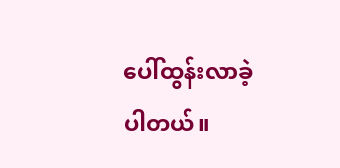ပေါ်ထွန်းလာခဲ့ပါတယ်။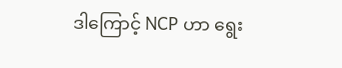ဒါကြောင့် NCP ဟာ ရွေး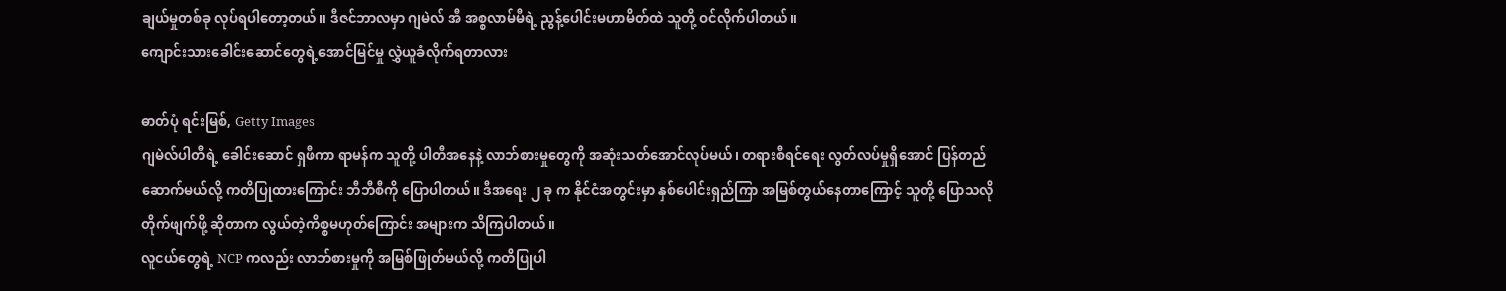ချယ်မှုတစ်ခု လုပ်ရပါတော့တယ်။ ဒီဇင်ဘာလမှာ ဂျမဲလ် အီ အစ္စလာမ်မီရဲ့ ညွန့်ပေါင်းမဟာမိတ်ထဲ သူတို့ ဝင်လိုက်ပါတယ်။
ကျောင်းသားခေါင်းဆောင်တွေရဲ့အောင်မြင်မှု လွှဲယူခံလိုက်ရတာလား

ဓာတ်ပုံ ရင်းမြစ်, Getty Images
ဂျမဲလ်ပါတီရဲ့ ခေါင်းဆောင် ရှဖီကာ ရာမန်က သူတို့ ပါတီအနေနဲ့ လာဘ်စားမှုတွေကို အဆုံးသတ်အောင်လုပ်မယ်၊ တရားစီရင်ရေး လွတ်လပ်မှုရှိအောင် ပြန်တည်ဆောက်မယ်လို့ ကတိပြုထားကြောင်း ဘီဘီစီကို ပြောပါတယ်။ ဒီအရေး ၂ ခု က နိုင်ငံအတွင်းမှာ နှစ်ပေါင်းရှည်ကြာ အမြစ်တွယ်နေတာကြောင့် သူတို့ ပြောသလို တိုက်ဖျက်ဖို့ ဆိုတာက လွယ်တဲ့ကိစ္စမဟုတ်ကြောင်း အများက သိကြပါတယ်။
လူငယ်တွေရဲ့ NCP ကလည်း လာဘ်စားမှုကို အမြစ်ဖြုတ်မယ်လို့ ကတိပြုပါ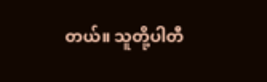တယ်။ သူတို့ပါတီ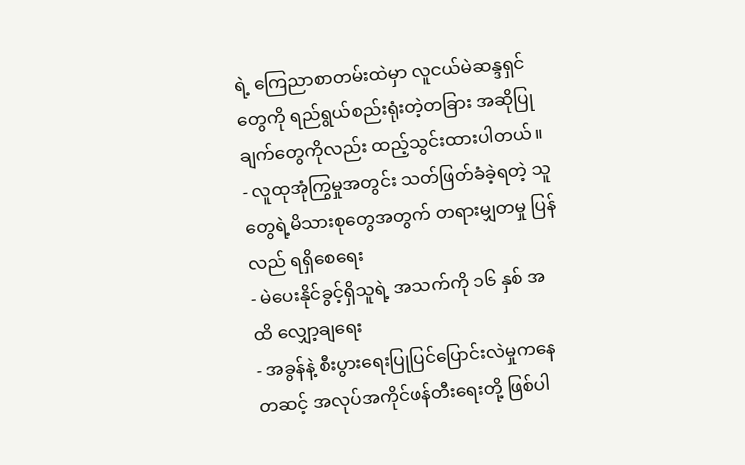ရဲ့ ကြေညာစာတမ်းထဲမှာ လူငယ်မဲဆန္ဒရှင်တွေကို ရည်ရွယ်စည်းရုံးတဲ့တခြား အဆိုပြုချက်တွေကိုလည်း ထည့်သွင်းထားပါတယ်။
- လူထုအုံကြွမှုအတွင်း သတ်ဖြတ်ခံခဲ့ရတဲ့ သူတွေရဲ့မိသားစုတွေအတွက် တရားမျှတမှု ပြန်လည် ရရှိစေရေး
- မဲပေးနိုင်ခွင့်ရှိသူရဲ့ အသက်ကို ၁၆ နှစ် အထိ လျှော့ချရေး
- အခွန်နဲ့ စီးပွားရေးပြုပြင်ပြောင်းလဲမှုကနေတဆင့် အလုပ်အကိုင်ဖန်တီးရေးတို့ ဖြစ်ပါ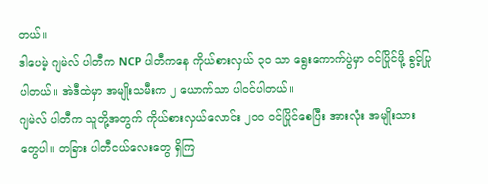တယ်။
ဒါပေမဲ့ ဂျမဲလ် ပါတီက NCP ပါတီကနေ ကိုယ်စားလှယ် ၃၀ သာ ရွေးကောက်ပွဲမှာ ဝင်ပြိုင်ဖို့ ခွင့်ပြုပါတယ်။ အဲဒီထဲမှာ အမျိုးသမီးက ၂ ယောက်သာ ပါဝင်ပါတယ်။
ဂျမဲလ် ပါတီက သူတို့အတွက် ကိုယ်စားလှယ်လောင်း ၂၀၀ ဝင်ပြိုင်စေပြီး အားလုံး အမျိုးသားတွေပါ။ တခြား ပါတီငယ်လေးတွေ ရှိကြ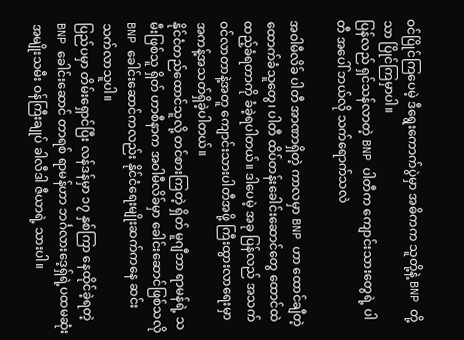ဝင်ပြိုင်ကြပေမဲ့ ဒီရွေးကောက်ပွဲမှာ အဓိကက သူတို့နဲ့ BNP တို့သာ ပြိုင်ကြမှာပါ။
ပြန်လည် ရှင်သန်လာတဲ့ BNP ပါတီက ကျောင်းသားတွေရဲ့ ပါတီ အပေါ် ဘယ်လို သက်ရောက်သလဲ

အဝါမီလိခ် ပါတီ အာဏာရှိတဲ့ ကာလမှာ BNP ဟာ ထောင်ချီတဲ့ ထောက်ခံသူတွေ၊ ပါတီ ထိပ်တန်းခေါင်းဆောင်တွေ ထောင်ထဲထည့်ခံရတာကို ခံခဲ့ရပါတယ်။ ဒါပေမဲ့ အခု ပြန်လည် အသက်ဝင်လာတာနဲ့အတူ ကျောင်းသားပါတီအဖို့ ကြီးထွားလာရေးမှာ အကန့်အသတ်ရှိခဲ့ပါတယ်။
နိုင်ငံတည်ထောင်သူလို့ တင်စားကြတဲ့ ရှိတ် မူဂျီဘာ ရာမန်ရဲ့ သမီးဖြစ်သူ ရှိတ် ဟာစီနာက အဝါမီလိခ်မှာ ခေါင်းဆောင်ဖြစ်သလို BNP ခေါင်းဆောင်ကလည်း နိုင်ငံရေးမျိုးဆက်ကနေ ဆင်းသက်လာသူပါ။
ပြည်ပမှာ တိမ်းရှောင်ပြီး လန်ဒန်မှာ ၁၇ နှစ်ကြာ နေထိုင်ခဲ့ရတဲ့ BNP ခေါင်းဆောင် တာရစ် ရာမန်ဟာ ဘင်္ဂလားဒေ့ရှ်ရဲ့ပထမဆုံး အမျိုးသမီး ဝန်ကြီးချုပ် ခါလီဒါ ဇီယာရဲ့ သားပါ။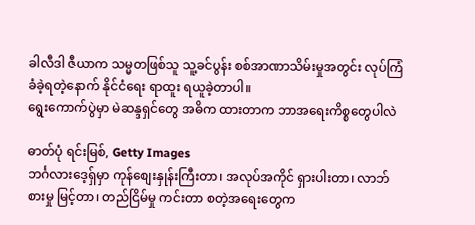ခါလီဒါ ဇီယာက သမ္မတဖြစ်သူ သူ့ခင်ပွန်း စစ်အာဏာသိမ်းမှုအတွင်း လုပ်ကြံခံခဲ့ရတဲ့နောက် နိုင်ငံရေး ရာထူး ရယူခဲ့တာပါ။
ရွေးကောက်ပွဲမှာ မဲဆန္ဒရှင်တွေ အဓိက ထားတာက ဘာအရေးကိစ္စတွေပါလဲ

ဓာတ်ပုံ ရင်းမြစ်, Getty Images
ဘင်္ဂလားဒေ့ရှ်မှာ ကုန်စျေးနှုန်းကြီးတာ၊ အလုပ်အကိုင် ရှားပါးတာ၊ လာဘ်စားမှု မြင့်တာ၊ တည်ငြိမ်မှု ကင်းတာ စတဲ့အရေးတွေက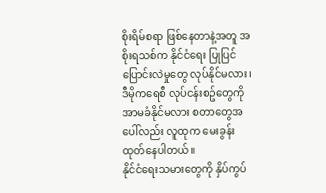စိုးရိမ်စရာ ဖြစ်နေတာနဲ့အတူ အစိုးရသစ်က နိုင်ငံရေး ပြုပြင်ပြောင်းလဲမှုတွေ လုပ်နိုင်မလား၊ ဒီမိုကရေစီ လုပ်ငန်းစဥ်တွေကို အာမခံနိုင်မလား စတာတွေအပေါ်လည်း လူထုက မေးခွန်း ထုတ်နေပါတယ်။
နိုင်ငံရေးသမားတွေကို နှိပ်ကွပ်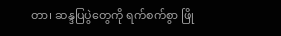တာ၊ ဆန္ဒပြပွဲတွေကို ရက်စက်စွာ ဖြို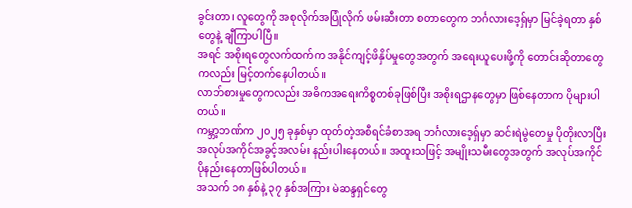ခွင်းတာ၊ လူတွေကို အစုလိုက်အပြုံလိုက် ဖမ်းဆီးတာ စတာတွေက ဘင်္ဂလားဒေ့ရှ်မှာ မြင်ခဲ့ရတာ နှစ်တွေနဲ့ ချီကြာပါပြီ။
အရင် အစိုးရတွေလက်ထက်က အနိုင်ကျင့်ဖိနှိပ်မှုတွေအတွက် အရေးယူပေးဖို့ကို တောင်းဆိုတာတွေကလည်း မြင့်တက်နေပါတယ်။
လာဘ်စားမှုတွေကလည်း အဓိကအရေးကိစ္စတစ်ခုဖြစ်ပြီး အစိုးရဌာနတွေမှာ ဖြစ်နေတာက ပိုများပါတယ်။
ကမ္ဘာ့ဘဏ်က ၂၀၂၅ ခုနှစ်မှာ ထုတ်တဲ့အစီရင်ခံစာအရ ဘင်္ဂလားဒေ့ရှ်မှာ ဆင်းရဲမွဲတေမှု ပိုတိုးလာပြီး အလုပ်အကိုင်အခွင့်အလမ်း နည်းပါးနေတယ်။ အထူးသဖြင့် အမျိုးသမီးတွေအတွက် အလုပ်အကိုင် ပိုနည်းနေတာဖြစ်ပါတယ်။
အသက် ၁၈ နှစ်နဲ့ ၃၇ နှစ်အကြား မဲဆန္ဒရှင်တွေ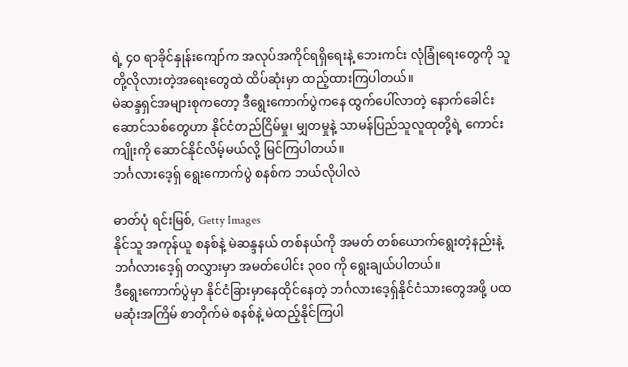ရဲ့ ၄၀ ရာခိုင်နှုန်းကျော်က အလုပ်အကိုင်ရရှိရေးနဲ့ ဘေးကင်း လုံခြုံရေးတွေကို သူတို့လိုလားတဲ့အရေးတွေထဲ ထိပ်ဆုံးမှာ ထည့်ထားကြပါတယ်။
မဲဆန္ဒရှင်အများစုကတော့ ဒီရွေးကောက်ပွဲကနေ ထွက်ပေါ်လာတဲ့ နောက်ခေါင်းဆောင်သစ်တွေဟာ နိုင်ငံတည်ငြိမ်မှု၊ မျှတမှုနဲ့ သာမန်ပြည်သူလူထုတို့ရဲ့ ကောင်းကျိုးကို ဆောင်နိုင်လိမ့်မယ်လို့ မြင်ကြပါတယ်။
ဘင်္ဂလားဒေ့ရှ် ရွေးကောက်ပွဲ စနစ်က ဘယ်လိုပါလဲ

ဓာတ်ပုံ ရင်းမြစ်, Getty Images
နိုင်သူ အကုန်ယူ စနစ်နဲ့ မဲဆန္ဒနယ် တစ်နယ်ကို အမတ် တစ်ယောက်ရွေးတဲ့နည်းနဲ့ ဘင်္ဂလားဒေ့ရှ် တလွှားမှာ အမတ်ပေါင်း ၃၀၀ ကို ရွေးချယ်ပါတယ်။
ဒီရွေးကောက်ပွဲမှာ နိုင်ငံခြားမှာနေထိုင်နေတဲ့ ဘင်္ဂလားဒေ့ရှ်နိုင်ငံသားတွေအဖို့ ပထမဆုံးအကြိမ် စာတိုက်မဲ စနစ်နဲ့ မဲထည့်နိုင်ကြပါ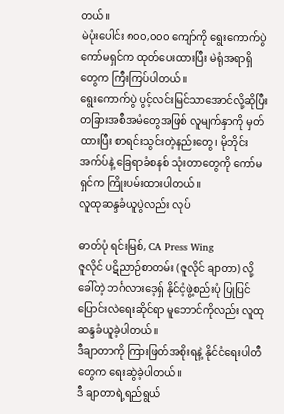တယ်။
မဲပုံးပေါင်း ၈၀၀,၀၀၀ ကျော်ကို ရွေးကောက်ပွဲကော်မရှင်က ထုတ်ပေးထားပြီး မဲရုံအရာရှိတွေက ကြီးကြပ်ပါတယ်။
ရွေးကောက်ပွဲ ပွင့်လင်းမြင်သာအောင်လို့ဆိုပြီး တခြားအစီအမံတွေအဖြစ် လူမျက်နှာကို မှတ်ထားပြီး စာရင်းသွင်းတဲ့နည်းတွေ၊ မိုဘိုင်း အက်ပ်နဲ့ ခြေရာခံစနစ် သုံးတာတွေကို ကော်မရှင်က ကြိုးပမ်းထားပါတယ်။
လူထုဆန္ဒခံယူပွဲလည်း လုပ်

ဓာတ်ပုံ ရင်းမြစ်, CA Press Wing
ဇူလိုင် ပဋိညာဉ်စာတမ်း (ဇူလိုင် ချာတာ) လို့ ခေါ်တဲ့ ဘင်္ဂလားဒေ့ရှ် နိုင်ငံ့ဖွဲ့စည်းပုံ ပြုပြင်ပြောင်းလဲရေးဆိုင်ရာ မူဘောင်ကိုလည်း လူထုဆန္ဒခံယူခဲ့ပါတယ်။
ဒီချာတာကို ကြားဖြတ်အစိုးရနဲ့ နိုင်ငံရေးပါတီတွေက ရေးဆွဲခဲ့ပါတယ်။
ဒီ ချာတာရဲ့ရည်ရွယ်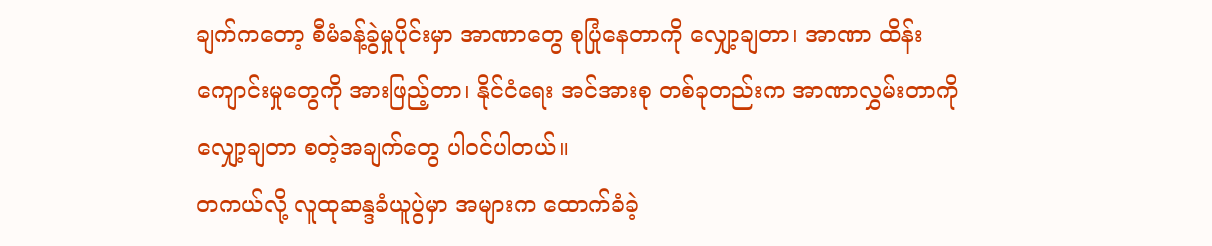ချက်ကတော့ စီမံခန့်ခွဲမှုပိုင်းမှာ အာဏာတွေ စုပြုံနေတာကို လျှော့ချတာ၊ အာဏာ ထိန်းကျောင်းမှုတွေကို အားဖြည့်တာ၊ နိုင်ငံရေး အင်အားစု တစ်ခုတည်းက အာဏာလွှမ်းတာကို လျှော့ချတာ စတဲ့အချက်တွေ ပါဝင်ပါတယ်။
တကယ်လို့ လူထုဆန္ဒခံယူပွဲမှာ အများက ထောက်ခံခဲ့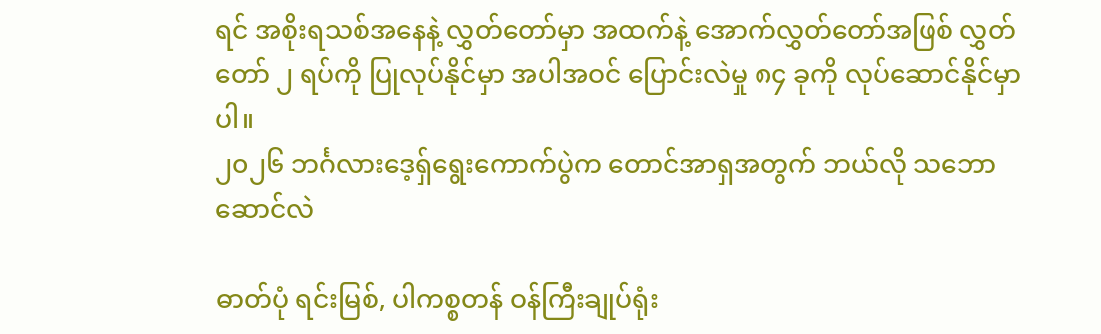ရင် အစိုးရသစ်အနေနဲ့ လွှတ်တော်မှာ အထက်နဲ့ အောက်လွှတ်တော်အဖြစ် လွှတ်တော် ၂ ရပ်ကို ပြုလုပ်နိုင်မှာ အပါအဝင် ပြောင်းလဲမှု ၈၄ ခုကို လုပ်ဆောင်နိုင်မှာပါ။
၂၀၂၆ ဘင်္ဂလားဒေ့ရှ်ရွေးကောက်ပွဲက တောင်အာရှအတွက် ဘယ်လို သဘောဆောင်လဲ

ဓာတ်ပုံ ရင်းမြစ်, ပါကစ္စတန် ဝန်ကြီးချုပ်ရုံး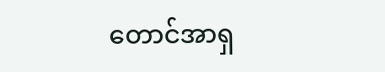တောင်အာရှ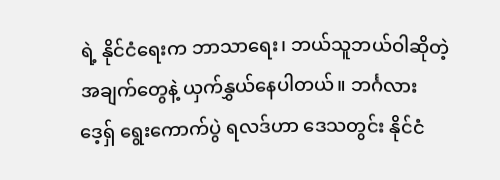ရဲ့ နိုင်ငံရေးက ဘာသာရေး၊ ဘယ်သူဘယ်ဝါဆိုတဲ့ အချက်တွေနဲ့ ယှက်နွှယ်နေပါတယ်။ ဘင်္ဂလားဒေ့ရှ် ရွေးကောက်ပွဲ ရလဒ်ဟာ ဒေသတွင်း နိုင်ငံ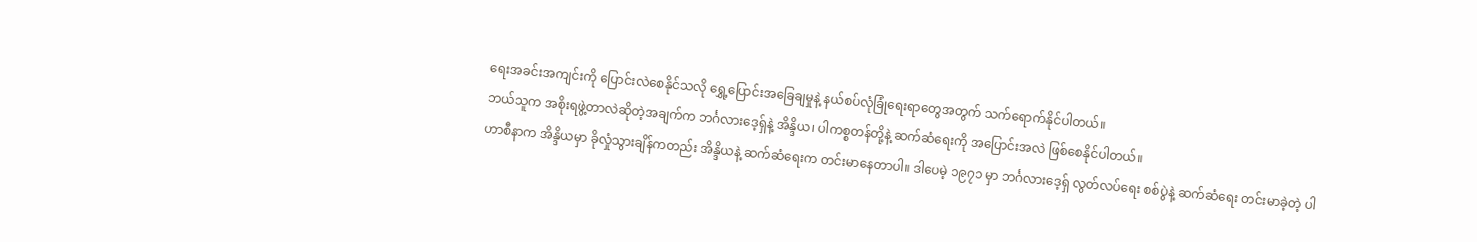ရေးအခင်းအကျင်းကို ပြောင်းလဲစေနိုင်သလို ရွှေ့ပြောင်းအခြေချမှုနဲ့ နယ်စပ်လုံခြုံရေးရာတွေအတွက် သက်ရောက်နိုင်ပါတယ်။
ဘယ်သူက အစိုးရဖွဲ့တာလဲဆိုတဲ့အချက်က ဘင်္ဂလားဒေ့ရှ်နဲ့ အိန္ဒိယ၊ ပါကစ္စတန်တို့နဲ့ ဆက်ဆံရေးကို အပြောင်းအလဲ ဖြစ်စေနိုင်ပါတယ်။
ဟာစီနာက အိန္ဒိယမှာ ခိုလှုံသွားချိန်ကတည်း အိန္ဒိယနဲ့ ဆက်ဆံရေးက တင်းမာနေတာပါ။ ဒါပေမဲ့ ၁၉၇၁ မှာ ဘင်္ဂလားဒေ့ရှ် လွတ်လပ်ရေး စစ်ပွဲနဲ့ ဆက်ဆံရေး တင်းမာခဲ့တဲ့ ပါ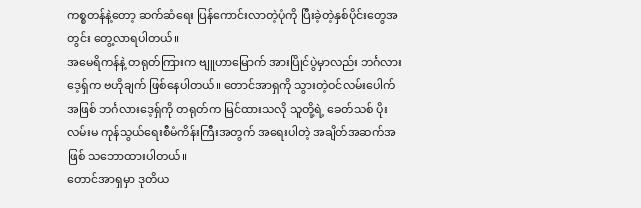ကစ္စတန်နဲ့တော့ ဆက်ဆံရေး ပြန်ကောင်းလာတဲ့ပုံကို ပြီးခဲ့တဲ့နှစ်ပိုင်းတွေအတွင်း တွေ့လာရပါတယ်။
အမေရိကန်နဲ့ တရုတ်ကြားက ဗျူဟာမြောက် အားပြိုင်ပွဲမှာလည်း ဘင်္ဂလားဒေ့ရှ်က ဗဟိုချက် ဖြစ်နေပါတယ်။ တောင်အာရှကို သွားတဲ့ဝင်လမ်းပေါက်အဖြစ် ဘင်္ဂလားဒေ့ရှ်ကို တရုတ်က မြင်ထားသလို သူတို့ရဲ့ ခေတ်သစ် ပိုးလမ်းမ ကုန်သွယ်ရေးစီမံကိန်းကြီးအတွက် အရေးပါတဲ့ အချိတ်အဆက်အဖြစ် သဘောထားပါတယ်။
တောင်အာရှမှာ ဒုတိယ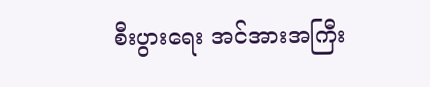စီးပွားရေး အင်အားအကြီး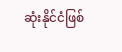ဆုံးနိုင်ငံဖြစ်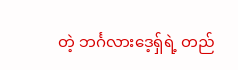တဲ့ ဘင်္ဂလားဒေ့ရှ်ရဲ့ တည်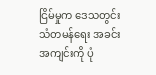ငြိမ်မှုက ဒေသတွင်း သံတမန်ရေး အခင်းအကျင်းကို ပုံ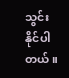သွင်းနိုင်ပါတယ်။